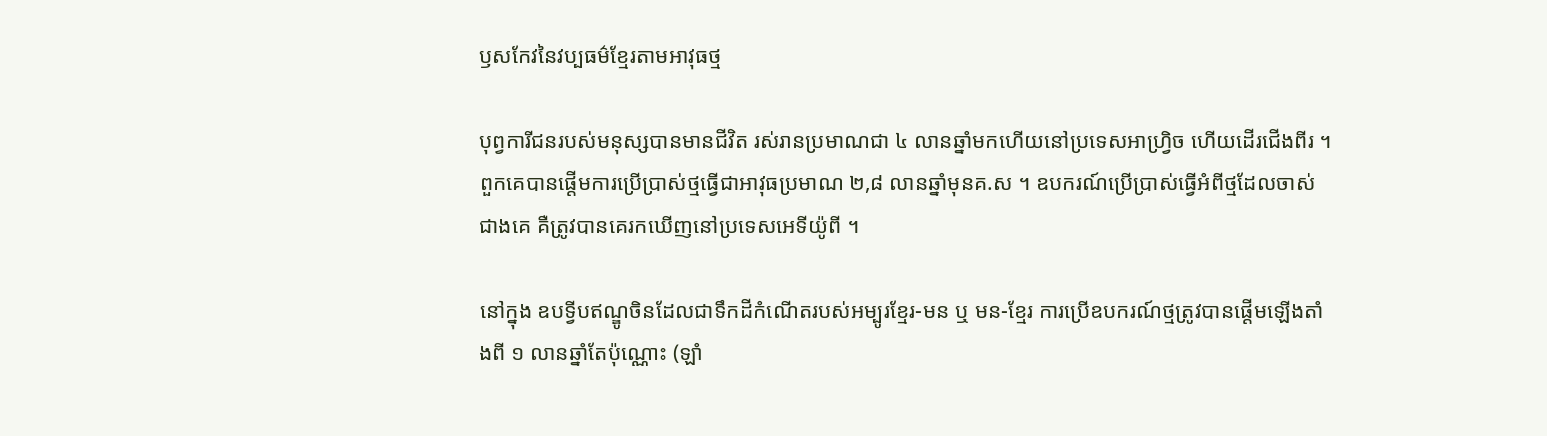ឫសកែវនៃវប្បធម៌ខ្មែរតាមអាវុធថ្ម

បុព្វការីជនរបស់មនុស្សបានមានជីវិត រស់រានប្រមាណជា ៤ លានឆ្នាំមកហើយនៅប្រទេសអាហ្វ្រិច ហើយដើរជើងពីរ ។ ពួកគេបានផ្តើមការប្រើប្រាស់ថ្មធើ្វជាអាវុធប្រមាណ ២,៨ លានឆ្នាំមុនគ.ស ។ ឧបករណ៍ប្រើប្រាស់ធើ្វអំពីថ្មដែលចាស់ជាងគេ គឺត្រូវបានគេរកឃើញនៅប្រទេសអេទីយ៉ូពី ។

នៅក្នុង ឧបទី្វបឥណ្ឌូចិនដែលជាទឹកដីកំណើតរបស់អម្បូរខ្មែរ-មន ឬ មន-ខ្មែរ ការប្រើឧបករណ៍ថ្មត្រូវបានផ្តើមឡើងតាំងពី ១ លានឆ្នាំតែប៉ុណ្ណោះ (ឡាំ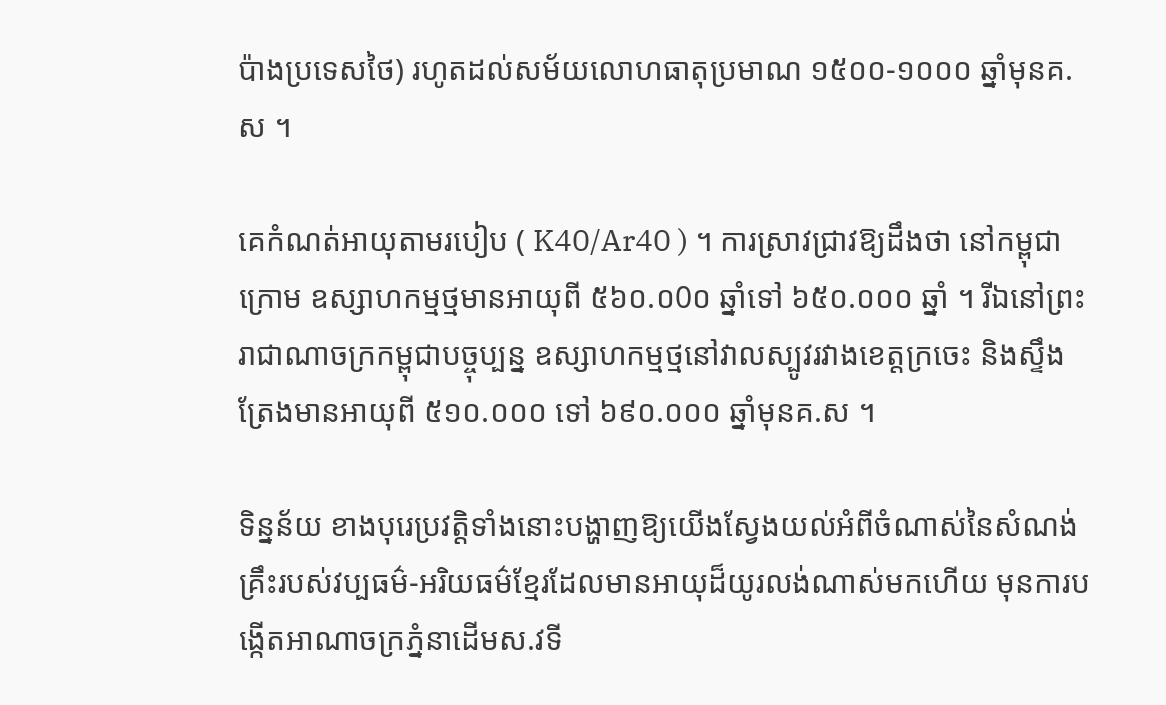ប៉ាងប្រទេសថៃ) រហូតដល់សម័យលោហធាតុប្រមាណ ១៥០០-១០០០ ឆ្នាំមុនគ.ស ។

គេកំណត់អាយុតាមរបៀប ( K40/Ar40 ) ។ ការស្រាវជ្រាវឱ្យដឹងថា នៅកម្ពុជាក្រោម ឧស្សាហកម្មថ្មមានអាយុពី ៥៦០.០0០ ឆ្នាំទៅ ៦៥០.០០០ ឆ្នាំ ។ រីឯនៅព្រះរាជាណាចក្រកម្ពុជាបច្ចុប្បន្ន ឧស្សាហកម្មថ្មនៅវាលស្បូវរវាងខេត្តក្រចេះ និងសឹ្ទងត្រែងមានអាយុពី ៥១០.០០០ ទៅ ៦៩០.០០០ ឆ្នាំមុនគ.ស ។

ទិន្នន័យ ខាងបុរេប្រវត្តិទាំងនោះបង្ហាញឱ្យយើងស្វែងយល់អំពីចំណាស់នៃសំណង់ គ្រឹះរបស់វប្បធម៌-អរិយធម៌ខ្មែរដែលមានអាយុដ៏យូរលង់ណាស់មកហើយ មុនការបង្កើតអាណាចក្រភ្នំនាដើមស.វទី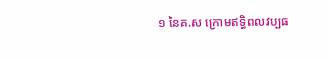១ នៃគ.ស ក្រោមឥទិ្ធពលវប្បធ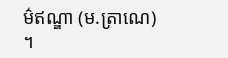ម៌ឥណ្ឌា (ម.ត្រាណេ) ។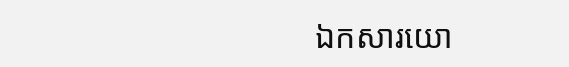ឯកសារយោ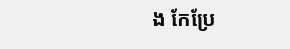ង កែប្រែ